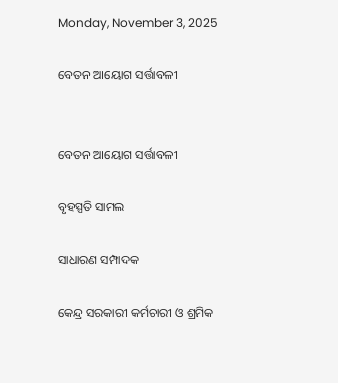Monday, November 3, 2025

ବେତନ ଆୟୋଗ ସର୍ତ୍ତାବଳୀ


ବେତନ ଆୟୋଗ ସର୍ତ୍ତାବଳୀ

ବୃହସ୍ପତି ସାମଲ

ସାଧାରଣ ସମ୍ପାଦକ

କେନ୍ଦ୍ର ସରକାରୀ କର୍ମଚାରୀ ଓ ଶ୍ରମିକ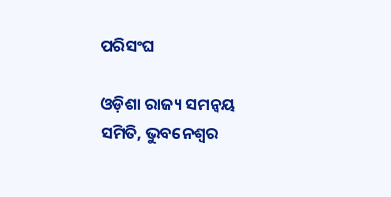ପରିସଂଘ

ଓଡ଼ିଶା ରାଜ୍ୟ ସମନ୍ୱୟ ସମିତି, ଭୁବନେଶ୍ବର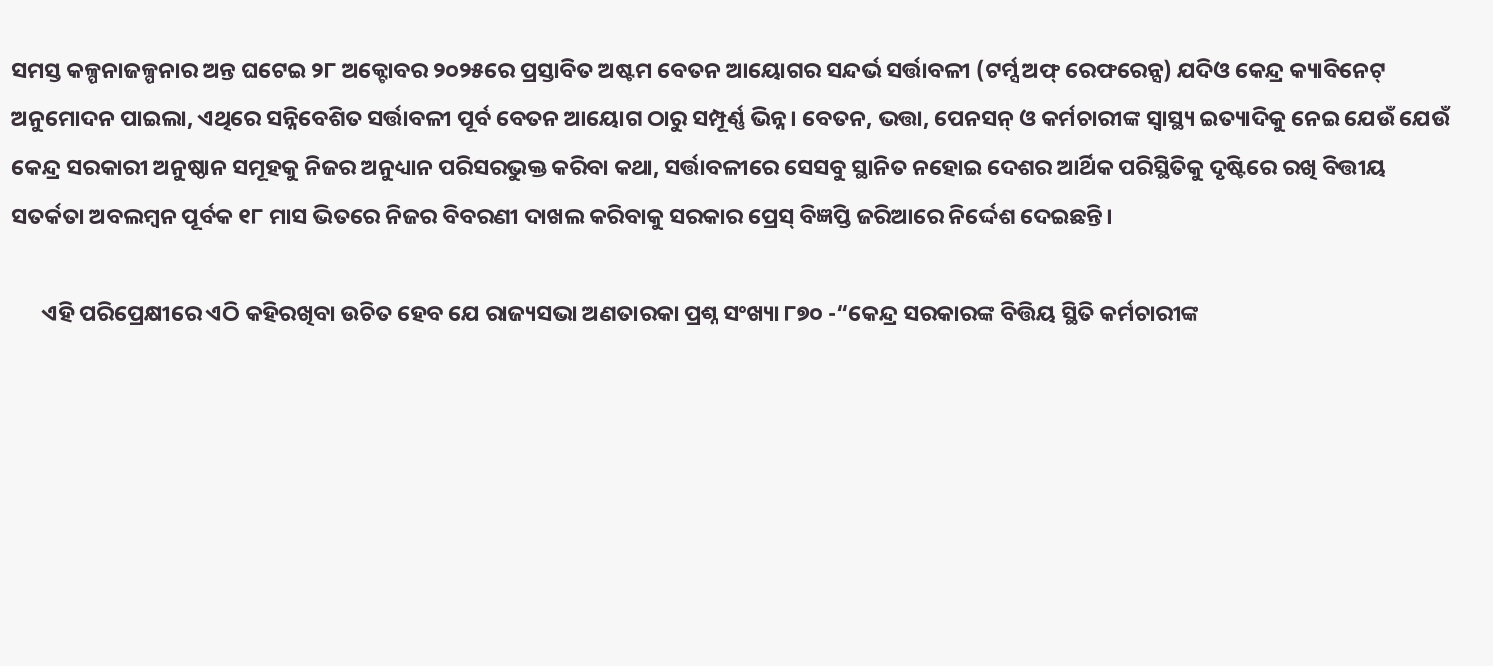ସମସ୍ତ କଳ୍ପନାଜଳ୍ପନାର ଅନ୍ତ ଘଟେଇ ୨୮ ଅକ୍ଟୋବର ୨୦୨୫ରେ ପ୍ରସ୍ତାବିତ ଅଷ୍ଟମ ବେତନ‌ ଆୟୋଗର ସନ୍ଦର୍ଭ ସର୍ତ୍ତାବଳୀ (ଟର୍ମ୍ସ ଅଫ୍ ରେଫରେନ୍ସ) ଯଦିଓ କେନ୍ଦ୍ର କ୍ୟାବିନେଟ୍ ଅନୁମୋଦନ ପାଇଲା, ଏଥିରେ ସନ୍ନିବେଶିତ ସର୍ତ୍ତାବଳୀ ପୂର୍ବ ବେତନ ଆୟୋଗ ଠାରୁ ସମ୍ପୂର୍ଣ୍ଣ ଭିନ୍ନ। ବେତନ, ଭତ୍ତା, ପେନସନ୍ ଓ କର୍ମଚାରୀଙ୍କ ସ୍ୱାସ୍ଥ୍ୟ ଇତ୍ୟାଦିକୁ‌ ନେଇ ଯେଉଁ ଯେଉଁ କେନ୍ଦ୍ର ସରକାରୀ ଅନୁଷ୍ଠାନ ସମୂହକୁ ନିଜର ଅନୁଧ୍ୟାନ ପରିସରଭୁକ୍ତ କରିବା କଥା, ସର୍ତ୍ତାବଳୀରେ ସେସବୁ ସ୍ଥାନିତ ନହୋଇ ଦେଶର ଆର୍ଥିକ ପରିସ୍ଥିତିକୁ ଦୃଷ୍ଟିରେ ରଖି ବିତ୍ତୀୟ ସତର୍କତା ଅବଲମ୍ବନ ପୂର୍ବକ ୧୮ ମାସ ଭିତରେ ନିଜର ବିବରଣୀ ଦାଖଲ କରିବାକୁ ସରକାର ପ୍ରେସ୍ ବିଜ୍ଞପ୍ତି ଜରିଆରେ ନିର୍ଦ୍ଦେଶ ଦେଇଛନ୍ତି।

      ଏହି‌ ପରିପ୍ରେକ୍ଷୀରେ ଏଠି କହିରଖିବା ଉଚିତ ହେବ ଯେ ରାଜ୍ୟସଭା ଅଣତାରକା ପ୍ରଶ୍ନ ସଂଖ୍ୟା ୮୭୦ -“କେନ୍ଦ୍ର ସରକାରଙ୍କ ବିତ୍ତିୟ ସ୍ଥିତି କର୍ମଚାରୀଙ୍କ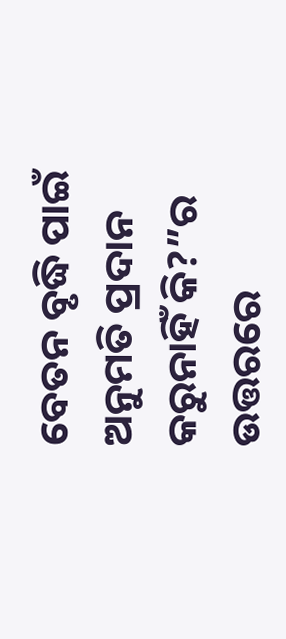ବେତନ ବୃଦ୍ଧି ପାଇଁ ଅନୁମତି ପ୍ରଦାନ‌ କରୁନାହିଁ କି?”ର ଉତ୍ତରରେ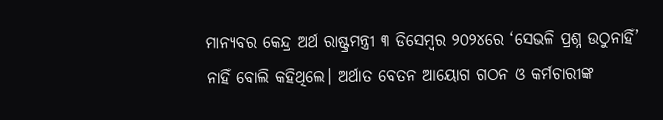ମାନ୍ୟବର କେନ୍ଦ୍ର ଅର୍ଥ ରାଷ୍ଟ୍ରମନ୍ତ୍ରୀ ୩ ଡିସେମ୍ବର ୨୦୨୪ରେ ‘ସେଭଳି ପ୍ରଶ୍ନ ଉଠୁନାହିଁ’ ନାହିଁ ବୋଲି କହିଥିଲେ। ଅର୍ଥାତ ବେତନ ଆୟୋଗ ଗଠନ ଓ କର୍ମଚାରୀଙ୍କ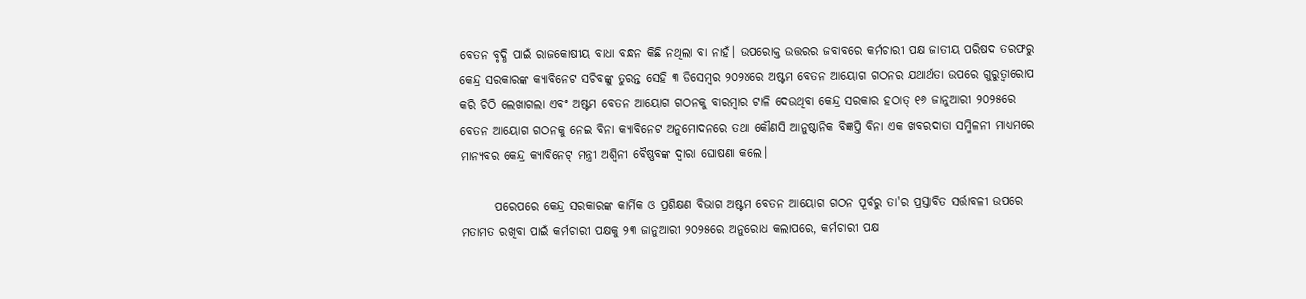ବେତନ ବୃଦ୍ଧି ପାଇଁ ରାଜକୋଷୀୟ ବାଧା ବନ୍ଧନ କିଛି ନଥିଲା ବା ନାହଁ। ଉପରୋକ୍ତ ଉତ୍ତରର ଜବାବରେ କର୍ମଚାରୀ ପକ୍ଷ ଜାତୀୟ ପରିଷଦ ତରଫରୁ କେନ୍ଦ୍ର ସରକାରଙ୍କ କ୍ୟାବିନେଟ ସଚିବଙ୍କୁ ତୁରନ୍ତ ସେହି ୩ ଡିସେମ୍ବର ୨୦୨୪ରେ ଅଷ୍ଟମ ବେତନ ଆୟୋଗ ଗଠନର ଯଥାର୍ଥତା ଉପରେ ଗୁରୁତ୍ୱାରୋପ କରି ଚିଠି ଲେଖାଗଲା ଏବଂ ଅଷ୍ଟମ ବେତନ ଆୟୋଗ ଗଠନକୁ ବାରମ୍ବାର ଟାଳି ଦେଉଥିବା କେନ୍ଦ୍ର ସରକାର ହଠାତ୍ ୧୬ ଜାନୁଆରୀ ୨୦୨୫ରେ ବେତନ ଆୟୋଗ ଗଠନକୁ ନେଇ ବିନା କ୍ୟାବିନେଟ ଅନୁମୋଦନରେ ତଥା କୌଣସି ଆନୁଷ୍ଠାନିକ ବିଜ୍ଞପ୍ତି ବିନା ଏକ ଖବରଦାତା ସମ୍ମିଳନୀ ମାଧ୍ୟମରେ ମାନ୍ୟବର କେନ୍ଦ୍ର କ୍ୟାବିନେଟ୍ ମନ୍ତ୍ରୀ ଅଶ୍ୱିନୀ ବୈଷ୍ଣବଙ୍କ ଦ୍ଵାରା ଘୋଷଣା କଲେ।

       ପରେପରେ କେନ୍ଦ୍ର ସରକାରଙ୍କ କାର୍ମିକ ଓ ପ୍ରଶିକ୍ଷଣ ବିଭାଗ ଅଷ୍ଟମ ବେତନ ଆୟୋଗ ଗଠନ ପୂର୍ବରୁ ତା'ର ପ୍ରସ୍ତାବିତ ସର୍ତ୍ତାବଳୀ ଉପରେ ମତାମତ ରଖିବା ପାଇଁ କର୍ମଚାରୀ ପକ୍ଷକୁ ୨୩ ଜାନୁଆରୀ ୨୦୨୫ରେ ଅନୁରୋଧ କଲାପରେ, କର୍ମଚାରୀ ପକ୍ଷ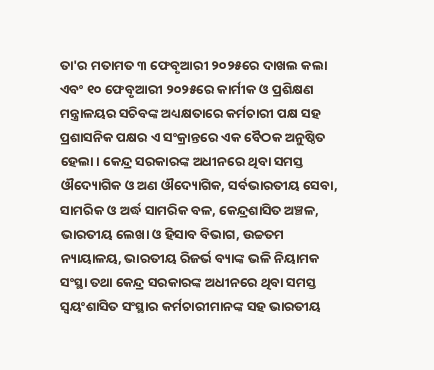ତା'ର ମତାମତ ୩ ଫେବୃଆରୀ ୨୦୨୫ରେ ଦାଖଲ କଲା ଏବଂ ୧୦ ଫେବୃଆରୀ ୨୦୨୫ରେ କାର୍ମୀକ ଓ ପ୍ରଶିକ୍ଷଣ ମନ୍ତ୍ରାଳୟର ସଚିବଙ୍କ ଅଧ୍ୟକ୍ଷତାରେ କର୍ମଚାରୀ ପକ୍ଷ ସହ ପ୍ରଶାସନିକ ପକ୍ଷର ଏ ସଂକ୍ରାନ୍ତରେ ଏକ ବୈଠକ ଅନୁଷ୍ଠିତ ହେଲା। କେନ୍ଦ୍ର ସରକାରଙ୍କ ଅଧୀନରେ ଥିବା ସମସ୍ତ ଔଦ୍ୟୋଗିକ ଓ ଅଣ ଔଦ୍ୟୋଗିକ, ସର୍ବଭାରତୀୟ ସେବା, ସାମରିକ ଓ ଅର୍ଦ୍ଧ ସାମରିକ ବଳ, କେନ୍ଦ୍ରଶାସିତ ଅଞ୍ଚଳ, ଭାରତୀୟ ଲେଖା ଓ ହିସାବ ବିଭାଗ, ଉଚ୍ଚତମ ନ୍ୟାୟାଳୟ, ଭାରତୀୟ ରିଜର୍ଭ ବ୍ୟାଙ୍କ ଭଳି ନିୟାମକ ସଂସ୍ଥା ତଥା କେନ୍ଦ୍ର ସରକାରଙ୍କ ଅଧୀନରେ ଥିବା ସମସ୍ତ ସ୍ୱୟଂଶାସିତ ସଂସ୍ଥାର କର୍ମଚାରୀମାନଙ୍କ ସହ ଭାରତୀୟ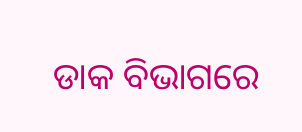ଡାକ ବିଭାଗରେ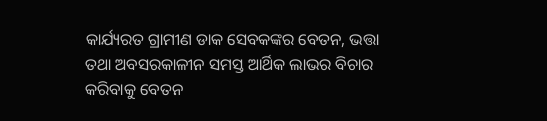କାର୍ଯ୍ୟରତ ଗ୍ରାମୀଣ ଡାକ ସେବକଙ୍କର ବେତନ, ଭତ୍ତା ତଥା ଅବସରକାଳୀନ ସମସ୍ତ ଆର୍ଥିକ ଲାଭର ବିଚାର କରିବାକୁ ବେତନ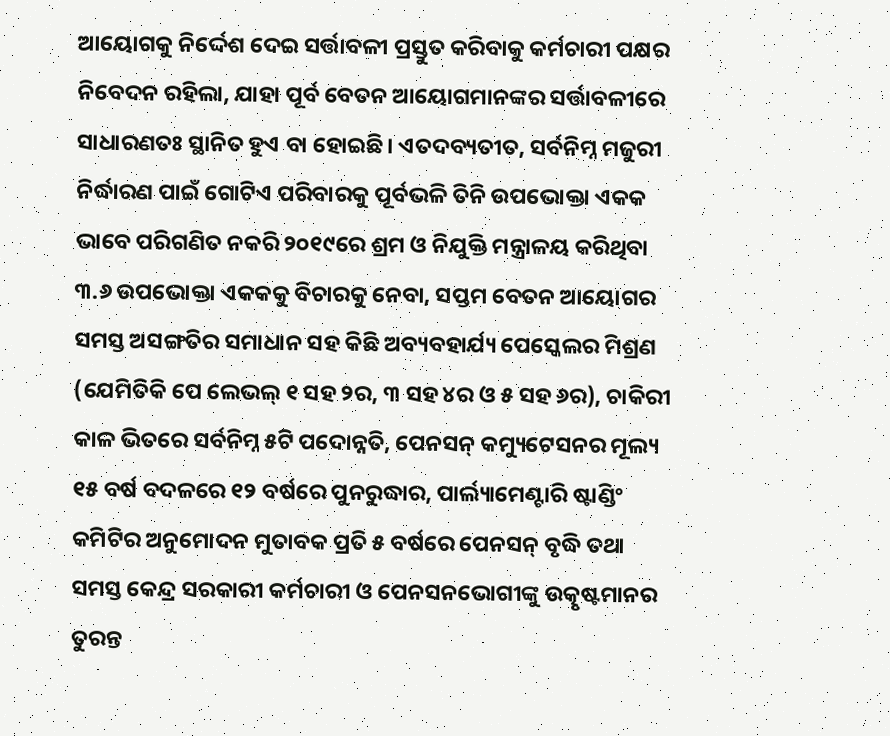ଆୟୋଗକୁ ନିର୍ଦ୍ଦେଶ ଦେଇ ସର୍ତ୍ତାବଳୀ ପ୍ରସ୍ତୁତ କରିବାକୁ କର୍ମଚାରୀ ପକ୍ଷର ନିବେଦନ ରହିଲା, ଯାହା ପୂର୍ବ ବେତନ ଆୟୋଗମାନଙ୍କର ସର୍ତ୍ତାବଳୀରେ ସାଧାରଣତଃ ସ୍ଥାନିତ ହୁଏ ବା ହୋଇଛି। ଏତଦବ୍ୟତୀତ, ସର୍ବନିମ୍ନ ମଜୁରୀ ନିର୍ଦ୍ଧାରଣ ପାଇଁ ଗୋଟିଏ ପରିବାରକୁ ପୂର୍ବଭଳି ତିନି ଉପଭୋକ୍ତା ଏକକ ଭାବେ ପରିଗଣିତ ନକରି ୨୦୧୯ରେ ଶ୍ରମ ଓ ନିଯୁକ୍ତି ମନ୍ତ୍ରାଳୟ କରିଥିବା ୩.୬ ଉପଭୋକ୍ତା ଏକକକୁ ବିଚାରକୁ ନେବା, ସପ୍ତମ ବେତନ ଆୟୋଗର ସମସ୍ତ ଅସଙ୍ଗତିର ସମାଧାନ ସହ କିଛି ଅବ୍ୟବହାର୍ଯ୍ୟ ପେସ୍କେଲର ମିଶ୍ରଣ (ଯେମିତିକି ପେ ଲେଭଲ୍ ୧ ସହ ୨ର, ୩ ସହ ୪ର ଓ ୫ ସହ ୬ର), ଚାକିରୀ କାଳ ଭିତରେ ସର୍ବନିମ୍ନ ୫ଟି ପଦୋନ୍ନତି, ପେନସନ୍‌ କମ୍ୟୁଟେସନର ମୂଲ୍ୟ ୧୫ ବର୍ଷ ବଦଳରେ ୧୨ ବର୍ଷରେ ପୁନରୁଦ୍ଧାର, ପାର୍ଲ୍ୟାମେଣ୍ଟାରି ଷ୍ଟାଣ୍ଡିଂ କମିଟିର ଅନୁମୋଦନ ମୁତାବକ ପ୍ରତି ୫ ବର୍ଷରେ ପେନସନ୍ ବୃଦ୍ଧି ତଥା ସମସ୍ତ କେନ୍ଦ୍ର ସରକାରୀ କର୍ମଚାରୀ ଓ ପେନସନଭୋଗୀଙ୍କୁ ଉତ୍କୃଷ୍ଟମାନର ତୁରନ୍ତ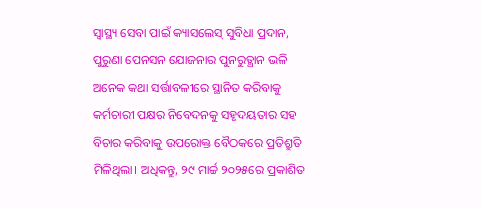ସ୍ୱାସ୍ଥ୍ୟ ସେବା ପାଇଁ କ୍ୟାସଲେସ୍ ସୁବିଧା ପ୍ରଦାନ, ପୁରୁଣା ପେନସନ ଯୋଜନାର ପୁନରୁତ୍ଥାନ ଭଳି ଅନେକ କଥା ସର୍ତ୍ତାବଳୀରେ ସ୍ଥାନିତ କରିବାକୁ କର୍ମଚାରୀ ପକ୍ଷର ନିବେଦନକୁ ସହୃଦୟତାର ସହ ବିଚାର କରିବାକୁ ଉପରୋକ୍ତ ବୈଠକରେ ପ୍ରତିଶ୍ରୁତି ମିଳିଥିଲା। ଅଧିକନ୍ତୁ, ୨୯ ମାର୍ଚ୍ଚ ୨୦୨୫ରେ ପ୍ରକାଶିତ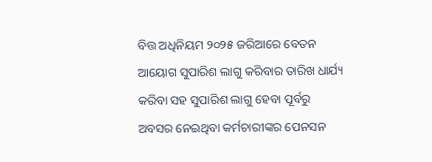ବିତ୍ତ ଅଧିନିୟମ ୨୦୨୫ ଜରିଆରେ ବେତନ ଆୟୋଗ ସୁପାରିଶ ଲାଗୁ କରିବାର ତାରିଖ ଧାର୍ଯ୍ୟ କରିବା ସହ ସୁପାରିଶ ଲାଗୁ ହେବା ପୂର୍ବରୁ ଅବସର ନେଇଥିବା କର୍ମଚାରୀଙ୍କର ପେନସନ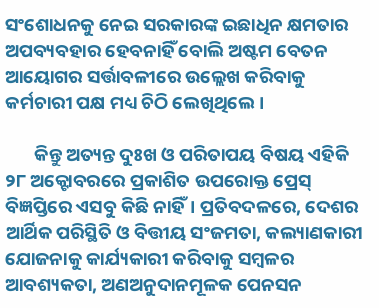ସଂଶୋଧନକୁ ନେଇ ସରକାରଙ୍କ ଇଛାଧିନ କ୍ଷମତାର ଅପବ୍ୟବହାର ହେବନାହିଁ ବୋଲି ଅଷ୍ଟମ ବେତନ ଆୟୋଗର ସର୍ତ୍ତାବଳୀରେ ଉଲ୍ଲେଖ କରିବାକୁ କର୍ମଚାରୀ ପକ୍ଷ ମଧ୍ୟ ଚିଠି ଲେଖିଥିଲେ।

       କିନ୍ତୁ ଅତ୍ୟନ୍ତ ଦୁଃଖ ଓ ପରିତାପୟ‌ ବିଷୟ ଏହିକି ୨୮ ଅକ୍ଟୋବରରେ ପ୍ରକାଶିତ ଉପରୋକ୍ତ ପ୍ରେସ୍‌ ବିଜ୍ଞପ୍ତିରେ ଏସବୁ କିଛି ନାହିଁ। ପ୍ରତିବଦଳରେ, ଦେଶର ଆର୍ଥିକ ପରିସ୍ଥିତି ଓ ବିତ୍ତୀୟ ସଂଜମତା, କଲ୍ୟାଣକାରୀ ଯୋଜନାକୁ କାର୍ଯ୍ୟକାରୀ କରିବାକୁ ସମ୍ବଳର ଆବଶ୍ୟକତା, ଅଣଅନୁଦାନମୂଳକ ପେନସନ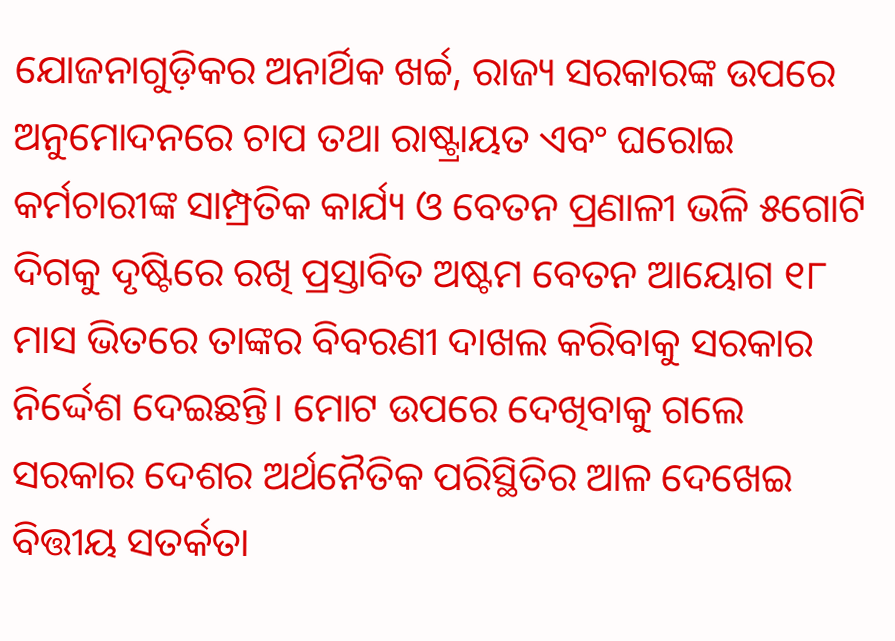ଯୋଜନାଗୁଡ଼ିକର ଅନାର୍ଥିକ ଖର୍ଚ୍ଚ, ରାଜ୍ୟ ସରକାରଙ୍କ ଉପରେ ଅନୁମୋଦନରେ ଚାପ ତଥା ରାଷ୍ଟ୍ରାୟତ ଏବଂ ଘରୋଇ କର୍ମଚାରୀଙ୍କ ସାମ୍ପ୍ରତିକ କାର୍ଯ୍ୟ ଓ ବେତନ ପ୍ରଣାଳୀ ଭଳି ୫ଗୋଟି ଦିଗକୁ ଦୃଷ୍ଟିରେ ରଖି ପ୍ରସ୍ତାବିତ ଅଷ୍ଟମ ବେତନ ଆୟୋଗ ୧୮ ମାସ ଭିତରେ ତାଙ୍କର ବିବରଣୀ ଦାଖଲ କରିବାକୁ ସରକାର ନିର୍ଦ୍ଦେଶ ଦେଇଛନ୍ତି। ମୋଟ ଉପରେ ଦେଖିବାକୁ ଗଲେ ସରକାର ଦେଶର ଅର୍ଥନୈତିକ ପରିସ୍ଥିତିର‌ ଆଳ ଦେଖେଇ ବିତ୍ତୀୟ ସତର୍କତା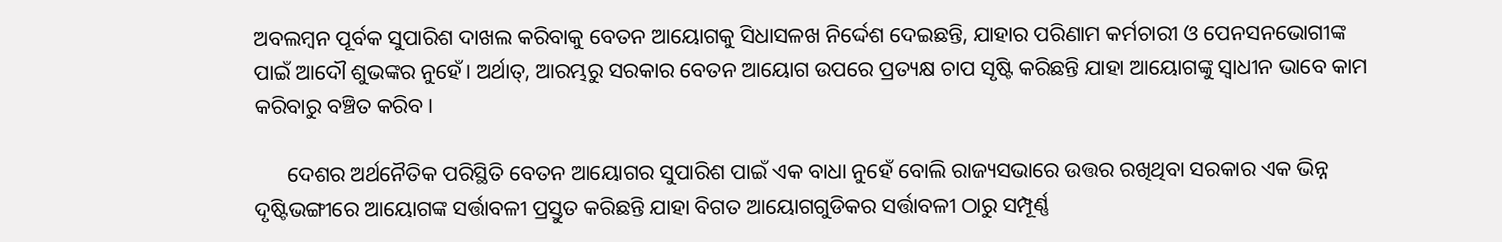ଅବଲମ୍ବନ ପୂର୍ବକ ସୁପାରିଶ ଦାଖଲ କରିବାକୁ ବେତନ ଆୟୋଗକୁ ସିଧାସଳଖ ନିର୍ଦ୍ଦେଶ ଦେଇଛନ୍ତି, ଯାହାର‌ ପରିଣାମ କର୍ମଚାରୀ ଓ ପେନସନଭୋଗୀଙ୍କ ପାଇଁ ଆଦୌ ଶୁଭଙ୍କର ନୁହେଁ। ଅର୍ଥାତ୍, ଆରମ୍ଭରୁ ସରକାର ବେତନ ଆୟୋଗ ଉପରେ ପ୍ରତ୍ୟକ୍ଷ ଚାପ ସୃଷ୍ଟି କରିଛନ୍ତି ଯାହା ଆୟୋଗଙ୍କୁ ସ୍ୱାଧୀନ ଭାବେ କାମ କରିବାରୁ ବଞ୍ଚିତ କରିବ।

      ଦେଶର‌ ଅର୍ଥନୈତିକ ପରିସ୍ଥିତି ବେତନ ଆୟୋଗର ସୁପାରିଶ ପାଇଁ ଏକ ବାଧା ନୁହେଁ ବୋଲି ରାଜ୍ୟସଭାରେ ଉତ୍ତର ରଖିଥିବା ସରକାର ଏକ ଭିନ୍ନ ଦୃଷ୍ଟିଭଙ୍ଗୀରେ ଆୟୋଗଙ୍କ ସର୍ତ୍ତାବଳୀ ପ୍ରସ୍ତୁତ କରିଛନ୍ତି ଯାହା ବିଗତ ଆୟୋଗଗୁଡିକର ସର୍ତ୍ତାବଳୀ ଠାରୁ ସମ୍ପୂର୍ଣ୍ଣ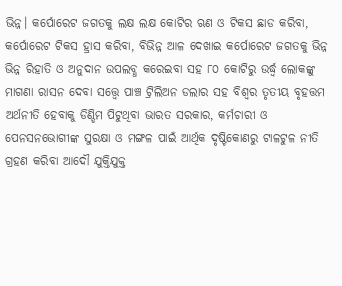ଭିନ୍ନ। କର୍ପୋରେଟ ଜଗତକୁ ଲକ୍ଷ ଲକ୍ଷ କୋଟିର ଋଣ ଓ ଟିକସ ଛାଡ କରିବା, କର୍ପୋରେଟ ଟିକସ ହ୍ରାସ କରିବା, ବିଭିନ୍ନ ଆଳ‌ ଦେଖାଇ କର୍ପୋରେଟ ଜଗତକୁ ଭିନ୍ନ ଭିନ୍ନ ରିହାତି ଓ ଅନୁଦାନ ଉପଲବ୍ଧ କରେଇବା ସହ ୮୦ କୋଟିରୁ ଉର୍ଦ୍ଧ୍ବ ଲୋକଙ୍କୁ ମାଗଣା ରାସନ ଦେବା ସତ୍ତ୍ୱେ ପାଞ୍ଚ ଟ୍ରିଲିଅନ ଡଲାର ସହ ବିଶ୍ୱର ତୃତୀୟ ବୃହତ୍ତମ ଅର୍ଥନୀତି ହେବାକୁ ଡିଣ୍ଡିମ ପିଟୁଥିବା ଭାରତ ସରକାର, କର୍ମଚାରୀ ଓ ପେନସନଭୋଗୀଙ୍କ ସୁରକ୍ଷା ଓ ମଙ୍ଗଳ ପାଇଁ ଆର୍ଥିକ ଦୃଷ୍ଟିକୋଣରୁ ଟାଳଟୁଳ ନୀତି ଗ୍ରହଣ କରିବା ଆଦୌ ଯୁକ୍ତିଯୁକ୍ତ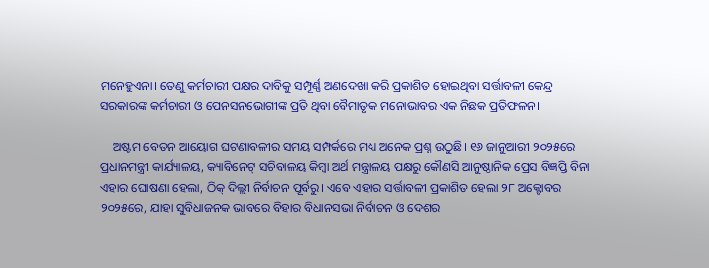ମନେହୁଏନା। ତେଣୁ କର୍ମଚାରୀ ପକ୍ଷର ଦାବିକୁ ସମ୍ପୂର୍ଣ୍ଣ ଅଣଦେଖା କରି ପ୍ରକାଶିତ ହୋଇଥିବା ସର୍ତ୍ତାବଳୀ କେନ୍ଦ୍ର ସରକାରଙ୍କ କର୍ମଚାରୀ ଓ ପେନସନଭୋଗୀଙ୍କ ପ୍ରତି ଥିବା ବୈମାତୃକ ମନୋଭାବର ଏକ ନିଛକ ପ୍ରତିଫଳନ।

    ଅଷ୍ଟମ ବେତନ ଆୟୋଗ ଘଟଣାବଳୀର ସମୟ ସମ୍ପର୍କରେ ମଧ୍ୟ ଅନେକ ପ୍ରଶ୍ନ ଉଠୁଛି। ୧୬ ଜାନୁଆରୀ ୨୦୨୫ରେ ପ୍ରଧାନମନ୍ତ୍ରୀ କାର୍ଯ୍ୟାଳୟ, କ୍ୟାବିନେଟ୍ ସଚିବାଳୟ କିମ୍ବା ଅର୍ଥ ମନ୍ତ୍ରାଳୟ ପକ୍ଷରୁ କୌଣସି ଆନୁଷ୍ଠାନିକ ପ୍ରେସ ବିଜ୍ଞପ୍ତି ବିନା ଏହାର ଘୋଷଣା ହେଲା, ଠିକ୍ ଦିଲ୍ଲୀ ନିର୍ବାଚନ ପୂର୍ବରୁ। ଏବେ ଏହାର ସର୍ତ୍ତାବଳୀ ପ୍ରକାଶିତ ହେଲା ୨୮ ଅକ୍ଟୋବର ୨୦୨୫ରେ, ଯାହା ସୁବିଧାଜନକ ଭାବରେ ବିହାର ବିଧାନସଭା ନିର୍ବାଚନ ଓ ଦେଶର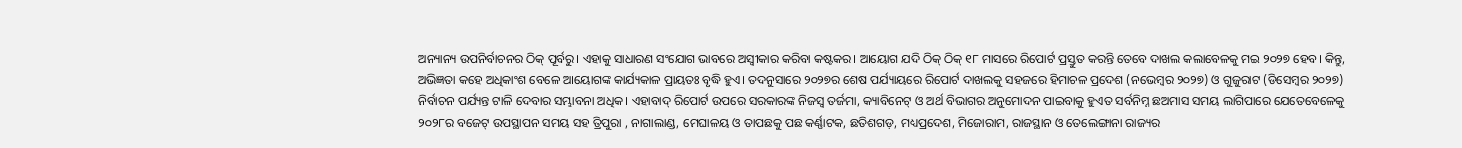ଅନ୍ୟାନ୍ୟ ଉପନିର୍ବାଚନର ଠିକ୍ ପୂର୍ବରୁ। ଏହାକୁ ସାଧାରଣ ସଂଯୋଗ ଭାବରେ ଅସ୍ଵୀକାର କରିବା କଷ୍ଟକର। ଆୟୋଗ ଯଦି ଠିକ୍ ଠିକ୍ ୧୮ ମାସରେ ରିପୋର୍ଟ ପ୍ରସ୍ତୁତ କରନ୍ତି ତେବେ ଦାଖଲ କଲାବେଳକୁ ମଇ ୨୦୨୭ ହେବ। କିନ୍ତୁ, ଅଭିଜ୍ଞତା କହେ ଅଧିକାଂଶ ବେଳେ ଆୟୋଗଙ୍କ କାର୍ଯ୍ୟକାଳ‌ ପ୍ରାୟତଃ ବୃଦ୍ଧି ହୁଏ। ତଦନୁସାରେ ୨୦୨୭ର ଶେଷ ପର୍ଯ୍ୟାୟରେ ରିପୋର୍ଟ ଦାଖଲକୁ ସହଜରେ ହିମାଚଳ ପ୍ରଦେଶ (ନଭେମ୍ବର ୨୦୨୭) ଓ ଗୁଜୁରାଟ (ଡିସେମ୍ବର ୨୦୨୭) ନିର୍ବାଚନ ପର୍ଯ୍ୟନ୍ତ ଟାଳି ଦେବାର ସମ୍ଭାବନା ଅଧିକ। ଏହାବାଦ୍ ରିପୋର୍ଟ ଉପରେ ସରକାରଙ୍କ ନିଜସ୍ଵ ତର୍ଜମା, କ୍ୟାବିନେଟ୍ ଓ ଅର୍ଥ ବିଭାଗର‌ ଅନୁମୋଦନ ପାଇବାକୁ ହୁଏତ ସର୍ବନିମ୍ନ ଛଅମାସ ସମୟ ଲାଗିପାରେ ଯେତେବେଳେକୁ ୨୦୨୮ର ବଜେଟ୍ ଉପସ୍ଥାପନ ସମୟ ସହ ତ୍ରିପୁରା , ନାଗାଲାଣ୍ଡ, ମେଘାଳୟ ଓ ତାପଛକୁ ପଛ କର୍ଣ୍ଣାଟକ, ଛତିଶଗଡ଼, ମଧ୍ୟପ୍ରଦେଶ, ମିଜୋରାମ, ରାଜସ୍ଥାନ ଓ ତେଲେଙ୍ଗାନା ରାଜ୍ୟର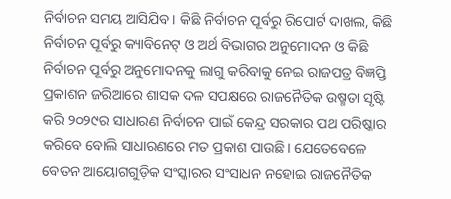ନିର୍ବାଚନ ସମୟ ଆସିଯିବ। କିଛି ‌ନିର୍ବାଚନ‌ ପୂର୍ବରୁ ରିପୋର୍ଟ ‌ଦାଖଲ, କିଛି ନିର୍ବାଚନ ପୂର୍ବରୁ କ୍ୟାବିନେଟ୍ ଓ ଅର୍ଥ ବିଭାଗର ଅନୁମୋଦନ ଓ କିଛି ନିର୍ବାଚନ ପୂର୍ବରୁ ଅନୁମୋଦନକୁ ଲାଗୁ କରିବାକୁ ନେଇ ରାଜପତ୍ର ବିଜ୍ଞପ୍ତି ପ୍ରକାଶନ ଜରିଆରେ ଶାସକ ଦଳ ସପକ୍ଷରେ ରାଜନୈତିକ ଉଷ୍ମତା ସୃଷ୍ଟି କରି ୨୦୨୯ର ସାଧାରଣ ନିର୍ବାଚନ ପାଇଁ କେନ୍ଦ୍ର ସରକାର ପଥ ପରିଷ୍କାର କରିବେ ବୋଲି ସାଧାରଣରେ ମତ ପ୍ରକାଶ ପାଉଛି। ଯେତେବେଳେ ବେତନ ଆୟୋଗଗୁଡ଼ିକ ସଂସ୍କାରର ସଂସାଧନ ନହୋଇ ରାଜନୈତିକ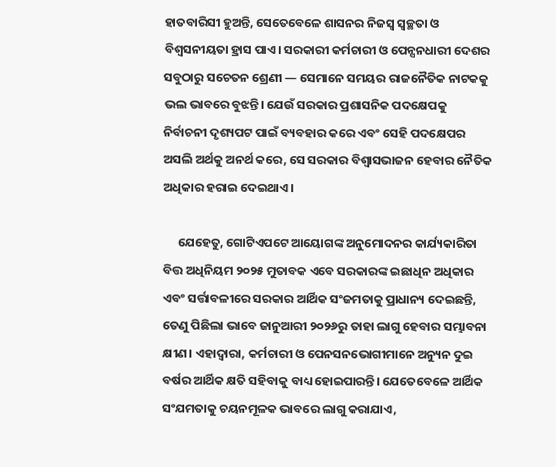ହାତବାରିସୀ ହୁଅନ୍ତି, ସେତେବେଳେ ଶାସନର ନିଜସ୍ୱ ସ୍ୱଚ୍ଛତା ଓ ବିଶ୍ୱସନୀୟତା ହ୍ରାସ ପାଏ। ସରକାରୀ କର୍ମଚାରୀ ଓ ପେନ୍ସନଧାରୀ ଦେଶର ସବୁଠାରୁ ସଚେତନ ଶ୍ରେଣୀ — ସେମାନେ ସମୟର ରାଜନୈତିକ ନାଟକକୁ ଭଲ ଭାବରେ ବୁଝନ୍ତି। ଯେଉଁ ସରକାର ପ୍ରଶାସନିକ ପଦକ୍ଷେପକୁ ନିର୍ବାଚନୀ ଦୃଶ୍ୟପଟ ପାଇଁ ବ୍ୟବହାର କରେ ଏବଂ ସେହି ପଦକ୍ଷେପର ଅସଲି ଅର୍ଥକୁ ଅନର୍ଥ କରେ, ସେ ସରକାର ବିଶ୍ୱାସଭାଜନ ହେବାର ନୈତିକ ଅଧିକାର ହରାଇ ଦେଇଥାଏ।

     ଯେହେତୁ, ଗୋଟିଏପଟେ ଆୟୋଗଙ୍କ ଅନୁମୋଦନର କାର୍ଯ୍ୟକାରିତା ବିତ୍ତ ଅଧିନିୟମ ୨୦୨୫ ମୁତାବକ ଏବେ ସରକାରଙ୍କ ଇଛାଧିନ ଅଧିକାର ଏବଂ ସର୍ତ୍ତାବଳୀରେ ସରକାର ଆର୍ଥିକ ସଂଜମତାକୁ ପ୍ରାଧାନ୍ୟ ଦେଇଛନ୍ତି, ତେଣୁ ପିଛିଲା ଭାବେ ଜାନୁଆରୀ ୨୦୨୬ରୁ ତାହା ଲାଗୁ ହେବାର ସମ୍ଭାବନା କ୍ଷୀଣ।‌ ଏହାଦ୍ୱାରା, କର୍ମଚାରୀ ଓ ପେନସନଭୋଗୀମାନେ ଅନ୍ୟୁନ ଦୁଇ‌ ବର୍ଷର ଆର୍ଥିକ କ୍ଷତି ସହିବାକୁ ବାଧ୍ୟ ହୋଇପାରନ୍ତି। ଯେତେବେଳେ ଆର୍ଥିକ ସଂଯମତାକୁ ଚୟନମୂଳକ ଭାବରେ ଲାଗୁ କରାଯାଏ,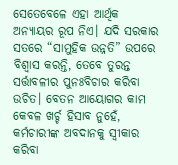ସେତେବେଳେ ଏହା ଆର୍ଥିକ ଅନ୍ୟାୟର ରୂପ ନିଏ। ଯଦି ସରକାର ସତରେ “ସାମୁହିକ ଉନ୍ନତି” ଉପରେ ବିଶ୍ୱାସ କରନ୍ତି, ତେବେ ତୁରନ୍ତ ସର୍ତ୍ତାବଳୀର ପୁନଃବିଚାର କରିବା ଉଚିତ। ବେତନ ଆୟୋଗର କାମ କେବଳ ଖର୍ଚ୍ଚ ହିସାବ ନୁହେଁ, କର୍ମଚାରୀଙ୍କ ଅବଦାନକୁ ସ୍ୱୀକାର କରିବା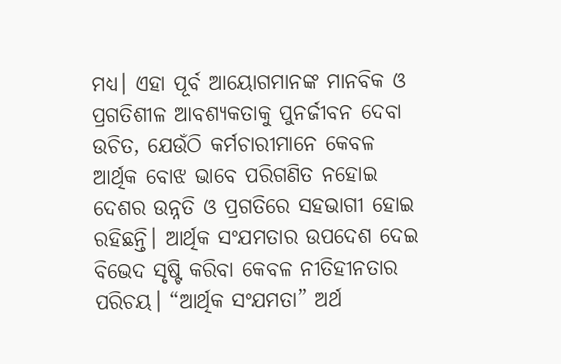ମଧ୍ୟ। ଏହା ପୂର୍ବ ଆୟୋଗମାନଙ୍କ ମାନବିକ ଓ ପ୍ରଗତିଶୀଳ ଆବଶ୍ୟକତାକୁ ପୁନର୍ଜୀବନ ଦେବା ଉଚିତ, ଯେଉଁଠି କର୍ମଚାରୀମାନେ କେବଳ ଆର୍ଥିକ ବୋଝ ଭାବେ ପରିଗଣିତ ନହୋଇ ଦେଶର ଉନ୍ନତି ଓ‌ ପ୍ରଗତିରେ ସହଭାଗୀ ହୋଇ ରହିଛନ୍ତି। ଆର୍ଥିକ ସଂଯମତାର ଉପଦେଶ ଦେଇ ବିଭେଦ ସୃଷ୍ଟି ‌କରିବା କେବଳ ନୀତିହୀନତାର ପରିଚୟ। “ଆର୍ଥିକ ସଂଯମତା” ଅର୍ଥ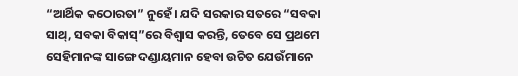“ଆର୍ଥିକ କଠୋରତା” ନୁହେଁ। ଯଦି ସରକାର ସତରେ “ସବକା ସାଥ୍, ସବକା ବିକାସ୍”ରେ ବିଶ୍ୱାସ କରନ୍ତି, ତେବେ ସେ ପ୍ରଥମେ ସେହିମାନଙ୍କ ସାଙ୍ଗେ ଦଣ୍ଡାୟମାନ ହେବା ଉଚିତ ଯେଉଁମାନେ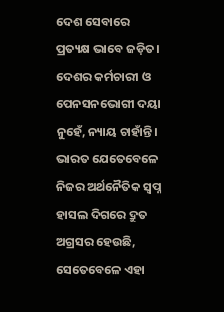ଦେଶ ସେବାରେ ପ୍ରତ୍ୟକ୍ଷ ଭାବେ ଜଡ଼ିତ। ଦେଶର କର୍ମଚାରୀ ଓ ପେନସନଭୋଗୀ ଦୟା ନୁହେଁ, ନ୍ୟାୟ ଚାହାଁନ୍ତି। ଭାରତ ଯେତେବେଳେ ନିଜର ଅର୍ଥନୈତିକ ସ୍ଵପ୍ନ ହାସଲ ଦିଗରେ ଦ୍ରୁତ ଅଗ୍ରସର ହେଉଛି, ସେତେବେଳେ ଏହା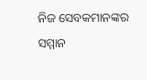ନିଜ ସେବକମାନଙ୍କର ସମ୍ମାନ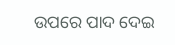ଉପରେ ପାଦ ଦେଇ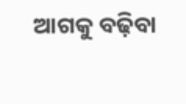ଆଗକୁ ବଢ଼ିବା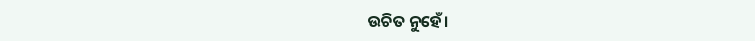ଉଚିତ ନୁହେଁ।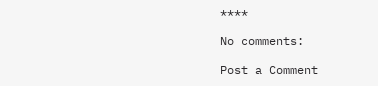****

No comments:

Post a Comment